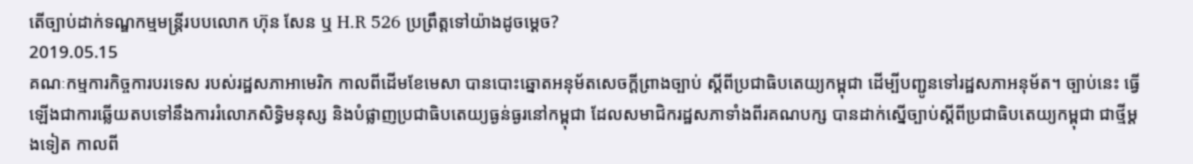តើច្បាប់ដាក់ទណ្ឌកម្មមន្ត្រីរបបលោក ហ៊ុន សែន ឬ H.R 526 ប្រព្រឹត្តទៅយ៉ាងដូចម្ដេច?
2019.05.15
គណៈកម្មការកិច្ចការបរទេស របស់រដ្ឋសភាអាមេរិក កាលពីដើមខែមេសា បានបោះឆ្នោតអនុម័តសេចក្ដីព្រាងច្បាប់ ស្ដីពីប្រជាធិបតេយ្យកម្ពុជា ដើម្បីបញ្ជូនទៅរដ្ឋសភាអនុម័ត។ ច្បាប់នេះ ធ្វើឡើងជាការឆ្លើយតបទៅនឹងការរំលោភសិទ្ធិមនុស្ស និងបំផ្លាញប្រជាធិបតេយ្យធ្ងន់ធ្ងរនៅកម្ពុជា ដែលសមាជិករដ្ឋសភាទាំងពីរគណបក្ស បានដាក់ស្នើច្បាប់ស្ដីពីប្រជាធិបតេយ្យកម្ពុជា ជាថ្មីម្ដងទៀត កាលពី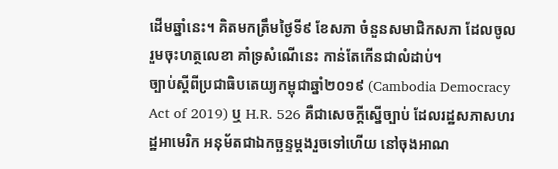ដើមឆ្នាំនេះ។ គិតមកត្រឹមថ្ងៃទី៩ ខែសភា ចំនួនសមាជិកសភា ដែលចូលរួមចុះហត្ថលេខា គាំទ្រសំណើនេះ កាន់តែកើនជាលំដាប់។
ច្បាប់ស្ដីពីប្រជាធិបតេយ្យកម្ពុជាឆ្នាំ២០១៩ (Cambodia Democracy Act of 2019) ឬ H.R. 526 គឺជាសេចក្ដីស្នើច្បាប់ ដែលរដ្ឋសភាសហរដ្ឋអាមេរិក អនុម័តជាឯកច្ឆន្ទម្ដងរួចទៅហើយ នៅចុងអាណ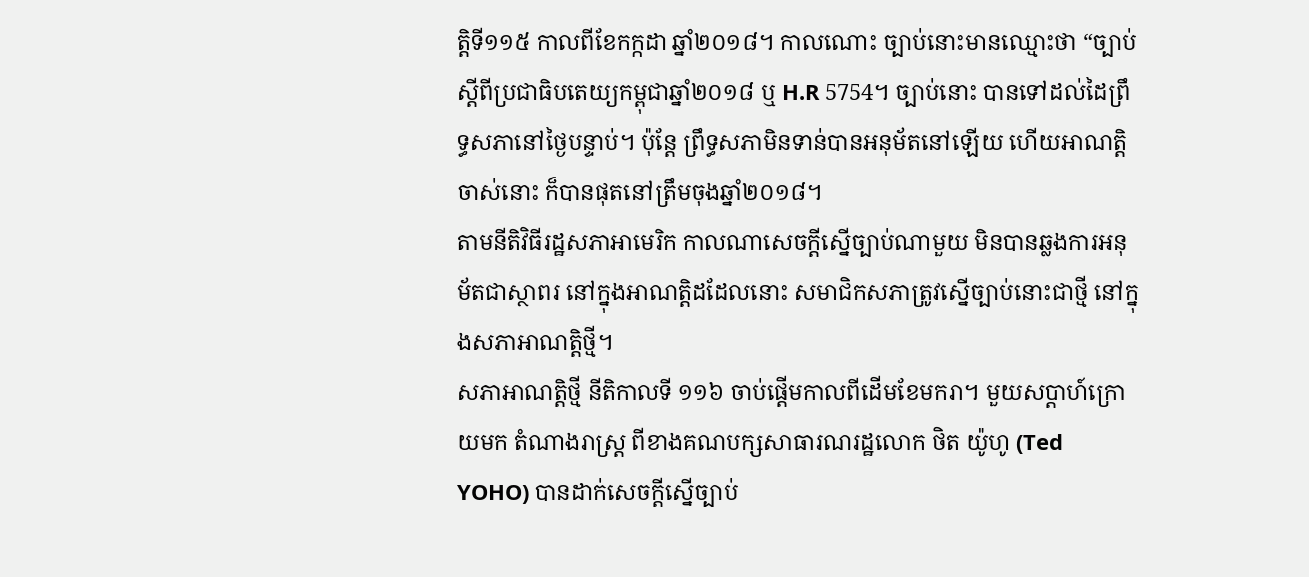ត្តិទី១១៥ កាលពីខែកក្កដា ឆ្នាំ២០១៨។ កាលណោះ ច្បាប់នោះមានឈ្មោះថា “ច្បាប់ស្ដីពីប្រជាធិបតេយ្យកម្ពុជាឆ្នាំ២០១៨ ឬ H.R 5754។ ច្បាប់នោះ បានទៅដល់ដៃព្រឹទ្ធសភានៅថ្ងៃបន្ទាប់។ ប៉ុន្តែ ព្រឹទ្ធសភាមិនទាន់បានអនុម័តនៅឡើយ ហើយអាណត្តិចាស់នោះ ក៏បានផុតនៅត្រឹមចុងឆ្នាំ២០១៨។
តាមនីតិវិធីរដ្ឋសភាអាមេរិក កាលណាសេចក្ដីស្នើច្បាប់ណាមួយ មិនបានឆ្លងការអនុម័តជាស្ថាពរ នៅក្នុងអាណត្តិដដែលនោះ សមាជិកសភាត្រូវស្នើច្បាប់នោះជាថ្មី នៅក្នុងសភាអាណត្តិថ្មី។
សភាអាណត្តិថ្មី នីតិកាលទី ១១៦ ចាប់ផ្តើមកាលពីដើមខែមករា។ មួយសប្ដាហ៍ក្រោយមក តំណាងរាស្ត្រ ពីខាងគណបក្សសាធារណរដ្ឋលោក ថិត យ៉ូហូ (Ted YOHO) បានដាក់សេចក្ដីស្នើច្បាប់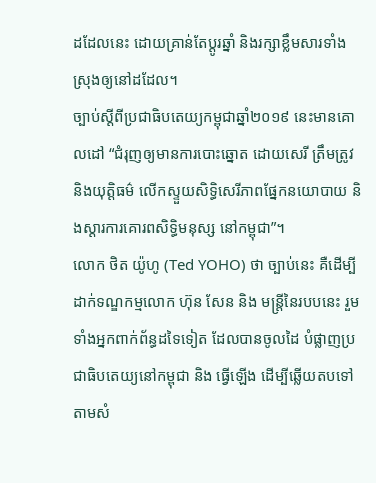ដដែលនេះ ដោយគ្រាន់តែប្ដូរឆ្នាំ និងរក្សាខ្លឹមសារទាំងស្រុងឲ្យនៅដដែល។
ច្បាប់ស្ដីពីប្រជាធិបតេយ្យកម្ពុជាឆ្នាំ២០១៩ នេះមានគោលដៅ “ជំរុញឲ្យមានការបោះឆ្នោត ដោយសេរី ត្រឹមត្រូវ និងយុត្តិធម៌ លើកស្ទួយសិទ្ធិសេរីភាពផ្នែកនយោបាយ និងស្ដារការគោរពសិទ្ធិមនុស្ស នៅកម្ពុជា”។
លោក ថិត យ៉ូហូ (Ted YOHO) ថា ច្បាប់នេះ គឺដើម្បីដាក់ទណ្ឌកម្មលោក ហ៊ុន សែន និង មន្ត្រីនៃរបបនេះ រួមទាំងអ្នកពាក់ព័ន្ធដទៃទៀត ដែលបានចូលដៃ បំផ្លាញប្រជាធិបតេយ្យនៅកម្ពុជា និង ធ្វើឡើង ដើម្បីឆ្លើយតបទៅតាមសំ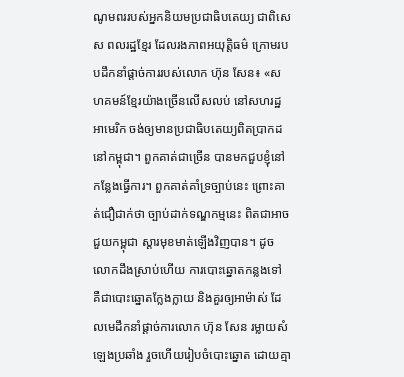ណូមពររបស់អ្នកនិយមប្រជាធិបតេយ្យ ជាពិសេស ពលរដ្ឋខ្មែរ ដែលរងភាពអយុត្តិធម៌ ក្រោមរបបដឹកនាំផ្ដាច់ការរបស់លោក ហ៊ុន សែន៖ «សហគមន៍ខ្មែរយ៉ាងច្រើនលើសលប់ នៅសហរដ្ឋអាមេរិក ចង់ឲ្យមានប្រជាធិបតេយ្យពិតប្រាកដនៅកម្ពុជា។ ពួកគាត់ជាច្រើន បានមកជួបខ្ញុំនៅកន្លែងធ្វើការ។ ពួកគាត់គាំទ្រច្បាប់នេះ ព្រោះគាត់ជឿជាក់ថា ច្បាប់ដាក់ទណ្ឌកម្មនេះ ពិតជាអាចជួយកម្ពុជា ស្ដារមុខមាត់ឡើងវិញបាន។ ដូចលោកដឹងស្រាប់ហើយ ការបោះឆ្នោតកន្លងទៅ គឺជាបោះឆ្នោតក្លែងក្លាយ និងគួរឲ្យអាម៉ាស់ ដែលមេដឹកនាំផ្ដាច់ការលោក ហ៊ុន សែន រម្លាយសំឡេងប្រឆាំង រួចហើយរៀបចំបោះឆ្នោត ដោយគ្មា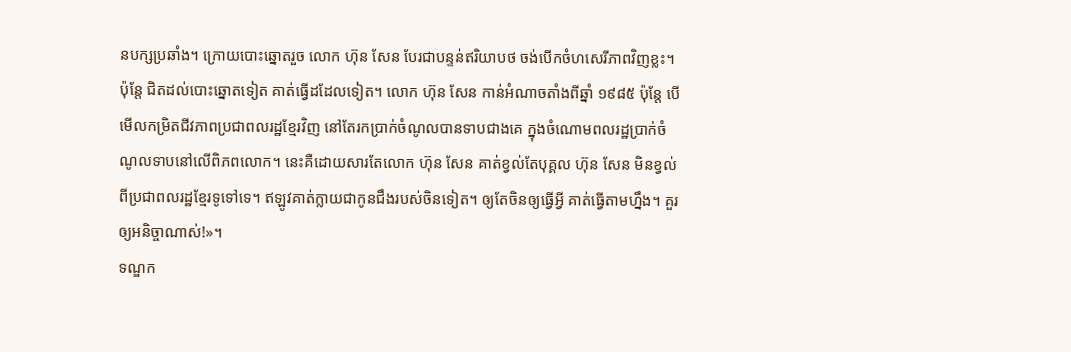នបក្សប្រឆាំង។ ក្រោយបោះឆ្នោតរួច លោក ហ៊ុន សែន បែរជាបន្ទន់ឥរិយាបថ ចង់បើកចំហសេរីភាពវិញខ្លះ។ ប៉ុន្តែ ជិតដល់បោះឆ្នោតទៀត គាត់ធ្វើដដែលទៀត។ លោក ហ៊ុន សែន កាន់អំណាចតាំងពីឆ្នាំ ១៩៨៥ ប៉ុន្តែ បើមើលកម្រិតជីវភាពប្រជាពលរដ្ឋខ្មែរវិញ នៅតែរកប្រាក់ចំណូលបានទាបជាងគេ ក្នុងចំណោមពលរដ្ឋប្រាក់ចំណូលទាបនៅលើពិភពលោក។ នេះគឺដោយសារតែលោក ហ៊ុន សែន គាត់ខ្វល់តែបុគ្គល ហ៊ុន សែន មិនខ្វល់ពីប្រជាពលរដ្ឋខ្មែរទូទៅទេ។ ឥឡូវគាត់ក្លាយជាកូនជឹងរបស់ចិនទៀត។ ឲ្យតែចិនឲ្យធ្វើអ្វី គាត់ធ្វើតាមហ្នឹង។ គួរឲ្យអនិច្ចាណាស់!»។
ទណ្ឌក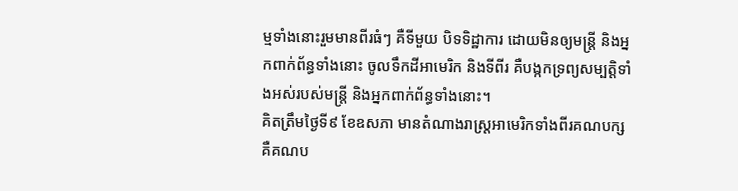ម្មទាំងនោះរួមមានពីរធំៗ គឺទីមួយ បិទទិដ្ឋាការ ដោយមិនឲ្យមន្ត្រី និងអ្នកពាក់ព័ន្ធទាំងនោះ ចូលទឹកដីអាមេរិក និងទីពីរ គឺបង្កកទ្រព្យសម្បត្តិទាំងអស់របស់មន្ត្រី និងអ្នកពាក់ព័ន្ធទាំងនោះ។
គិតត្រឹមថ្ងៃទី៩ ខែឧសភា មានតំណាងរាស្ត្រអាមេរិកទាំងពីរគណបក្ស គឺគណប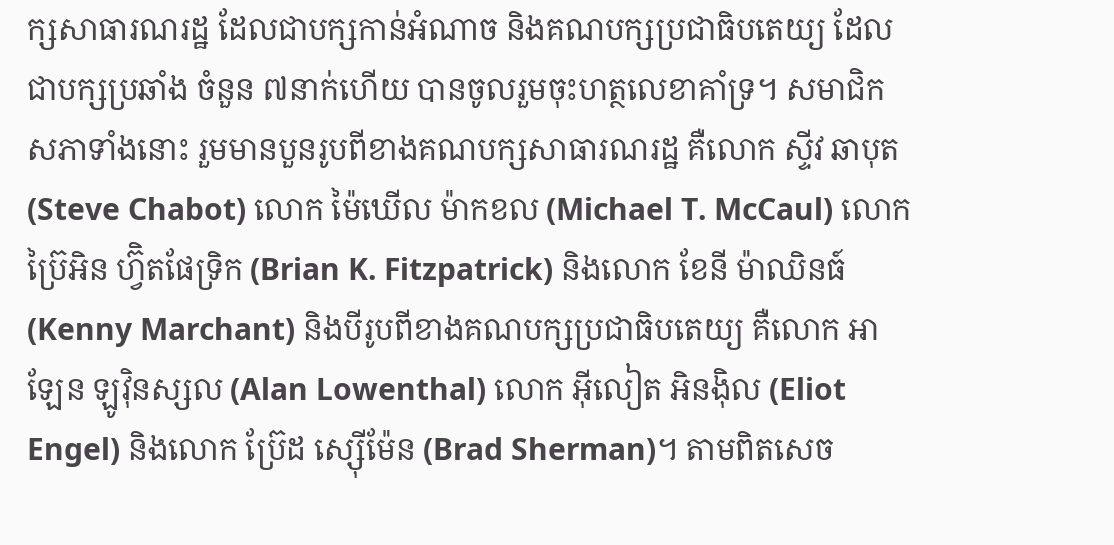ក្សសាធារណរដ្ឋ ដែលជាបក្សកាន់អំណាច និងគណបក្សប្រជាធិបតេយ្យ ដែលជាបក្សប្រឆាំង ចំនួន ៧នាក់ហើយ បានចូលរួមចុះហត្ថលេខាគាំទ្រ។ សមាជិកសភាទាំងនោះ រួមមានបួនរូបពីខាងគណបក្សសាធារណរដ្ឋ គឺលោក ស្ទីវ ឆាបុត (Steve Chabot) លោក ម៉ៃឃើល ម៉ាកខល (Michael T. McCaul) លោក ប្រ៊ៃអិន ហ្វ៊ិតផែទ្រិក (Brian K. Fitzpatrick) និងលោក ខែនី ម៉ាឈិនធ៍ (Kenny Marchant) និងបីរូបពីខាងគណបក្សប្រជាធិបតេយ្យ គឺលោក អាឡែន ឡូវ៉ិនស្សល (Alan Lowenthal) លោក អ៊ីលៀត អិនង៉ិល (Eliot Engel) និងលោក ប្រ៊ែដ ស្ស៊ើម៉ែន (Brad Sherman)។ តាមពិតសេច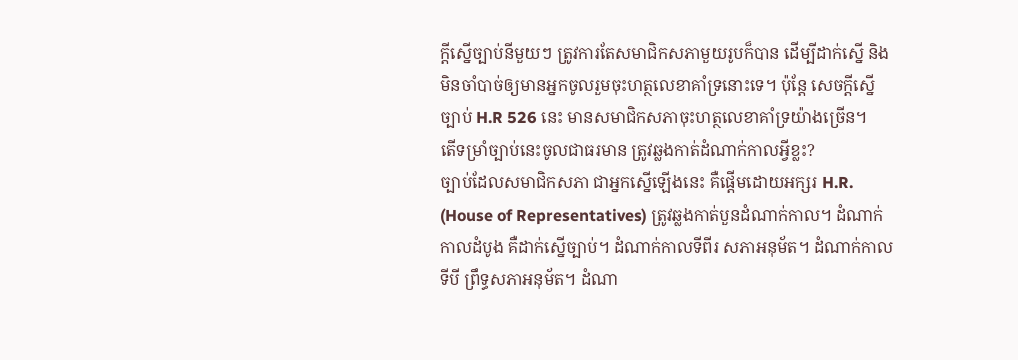ក្ដីស្នើច្បាប់នីមួយៗ ត្រូវការតែសមាជិកសភាមួយរូបក៏បាន ដើម្បីដាក់ស្នើ និងមិនចាំបាច់ឲ្យមានអ្នកចូលរួមចុះហត្ថលេខាគាំទ្រនោះទេ។ ប៉ុន្តែ សេចក្ដីស្នើច្បាប់ H.R 526 នេះ មានសមាជិកសភាចុះហត្ថលេខាគាំទ្រយ៉ាងច្រើន។
តើទម្រាំច្បាប់នេះចូលជាធរមាន ត្រូវឆ្លងកាត់ដំណាក់កាលអ្វីខ្លះ?
ច្បាប់ដែលសមាជិកសភា ជាអ្នកស្នើឡើងនេះ គឺផ្ដើមដោយអក្សរ H.R. (House of Representatives) ត្រូវឆ្លងកាត់បួនដំណាក់កាល។ ដំណាក់កាលដំបូង គឺដាក់ស្នើច្បាប់។ ដំណាក់កាលទីពីរ សភាអនុម័ត។ ដំណាក់កាលទីបី ព្រឹទ្ធសភាអនុម័ត។ ដំណា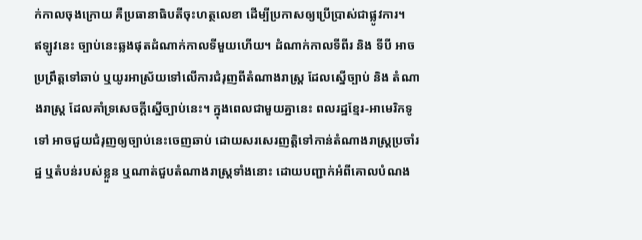ក់កាលចុងក្រោយ គឺប្រធានាធិបតីចុះហត្ថលេខា ដើម្បីប្រកាសឲ្យប្រើប្រាស់ជាផ្លូវការ។
ឥឡូវនេះ ច្បាប់នេះឆ្លងផុតដំណាក់កាលទីមួយហើយ។ ដំណាក់កាលទីពីរ និង ទីបី អាចប្រព្រឹត្តទៅឆាប់ ឬយូរអាស្រ័យទៅលើការជំរុញពីតំណាងរាស្ត្រ ដែលស្នើច្បាប់ និង តំណាងរាស្រ្ត ដែលគាំទ្រសេចក្ដីស្នើច្បាប់នេះ។ ក្នុងពេលជាមួយគ្នានេះ ពលរដ្ឋខ្មែរ-អាមេរិកទូទៅ អាចជួយជំរុញឲ្យច្បាប់នេះចេញឆាប់ ដោយសរសេរញត្តិទៅកាន់តំណាងរាស្ត្រប្រចាំរដ្ឋ ឬតំបន់របស់ខ្លួន ឬណាត់ជួបតំណាងរាស្ត្រទាំងនោះ ដោយបញ្ជាក់អំពីគោលបំណង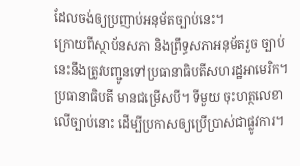ដែលចង់ឲ្យប្រញាប់អនុម័តច្បាប់នេះ។
ក្រោយពីស្ថាប័នសភា និងព្រឹទ្ធសភាអនុម័តរួច ច្បាប់នេះនឹងត្រូវបញ្ជូនទៅប្រធានាធិបតីសហរដ្ឋអាមេរិក។ ប្រធានាធិបតី មានជម្រើសបី។ ទីមួយ ចុះហត្ថលេខាលើច្បាប់នោះ ដើម្បីប្រកាសឲ្យប្រើប្រាស់ជាផ្លូវការ។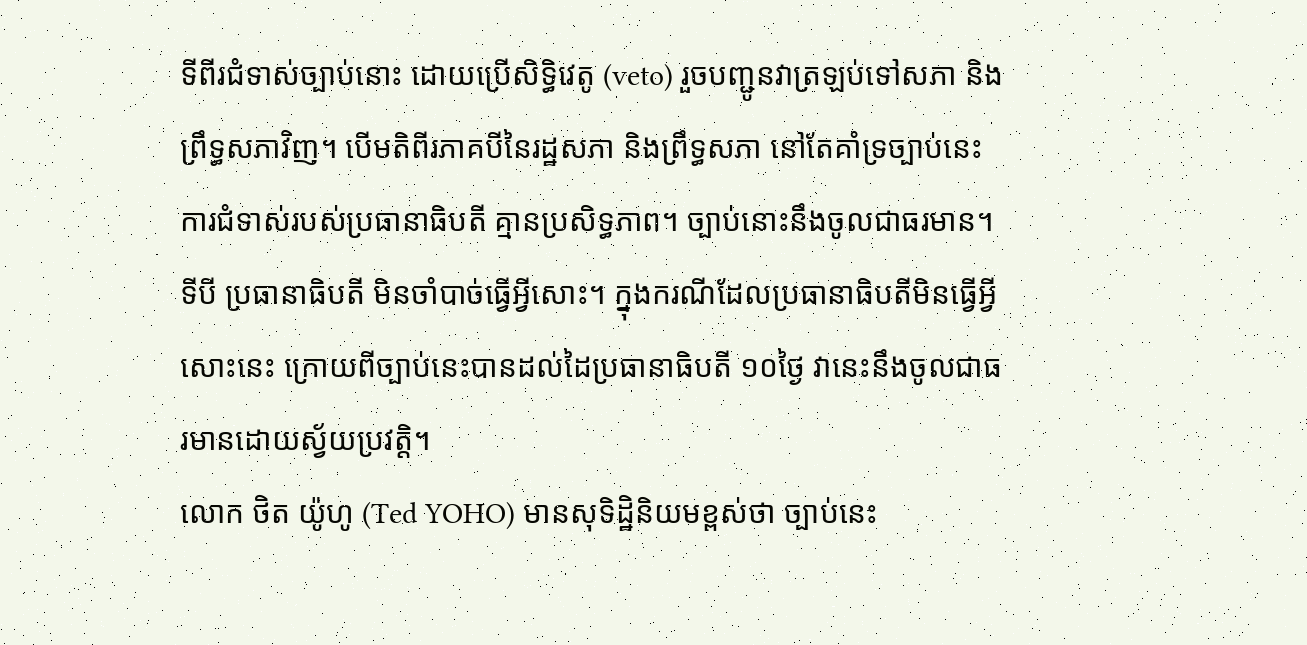ទីពីរជំទាស់ច្បាប់នោះ ដោយប្រើសិទ្ធិវេតូ (veto) រួចបញ្ជូនវាត្រឡប់ទៅសភា និងព្រឹទ្ធសភាវិញ។ បើមតិពីរភាគបីនៃរដ្ឋសភា និងព្រឹទ្ធសភា នៅតែគាំទ្រច្បាប់នេះ ការជំទាស់របស់ប្រធានាធិបតី គ្មានប្រសិទ្ធភាព។ ច្បាប់នោះនឹងចូលជាធរមាន។ ទីបី ប្រធានាធិបតី មិនចាំបាច់ធ្វើអ្វីសោះ។ ក្នុងករណីដែលប្រធានាធិបតីមិនធ្វើអ្វីសោះនេះ ក្រោយពីច្បាប់នេះបានដល់ដៃប្រធានាធិបតី ១០ថ្ងៃ វានេះនឹងចូលជាធរមានដោយស្វ័យប្រវត្តិ។
លោក ថិត យ៉ូហូ (Ted YOHO) មានសុទិដ្ឋិនិយមខ្ពស់ថា ច្បាប់នេះ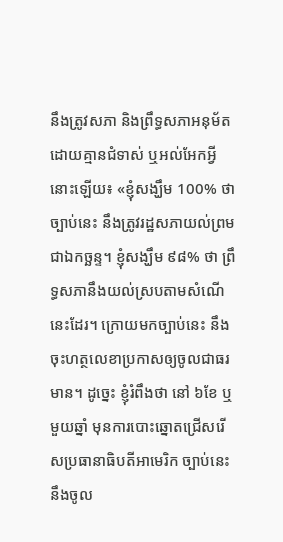នឹងត្រូវសភា និងព្រឹទ្ធសភាអនុម័ត ដោយគ្មានជំទាស់ ឬអល់អែកអ្វីនោះឡើយ៖ «ខ្ញុំសង្ឃឹម 100% ថា ច្បាប់នេះ នឹងត្រូវរដ្ឋសភាយល់ព្រមជាឯកច្ឆន្ទ។ ខ្ញុំសង្ឃឹម ៩៨% ថា ព្រឹទ្ធសភានឹងយល់ស្របតាមសំណើនេះដែរ។ ក្រោយមកច្បាប់នេះ នឹងចុះហត្ថលេខាប្រកាសឲ្យចូលជាធរមាន។ ដូច្នេះ ខ្ញុំរំពឹងថា នៅ ៦ខែ ឬ មួយឆ្នាំ មុនការបោះឆ្នោតជ្រើសរើសប្រធានាធិបតីអាមេរិក ច្បាប់នេះនឹងចូល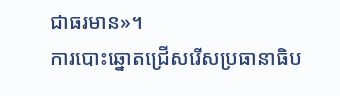ជាធរមាន»។
ការបោះឆ្នោតជ្រើសរើសប្រធានាធិប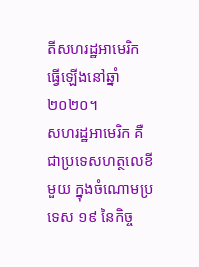តីសហរដ្ឋអាមេរិក ធ្វើឡើងនៅឆ្នាំ ២០២០។
សហរដ្ឋអាមេរិក គឺជាប្រទេសហត្ថលេខីមួយ ក្នុងចំណោមប្រទេស ១៩ នៃកិច្ច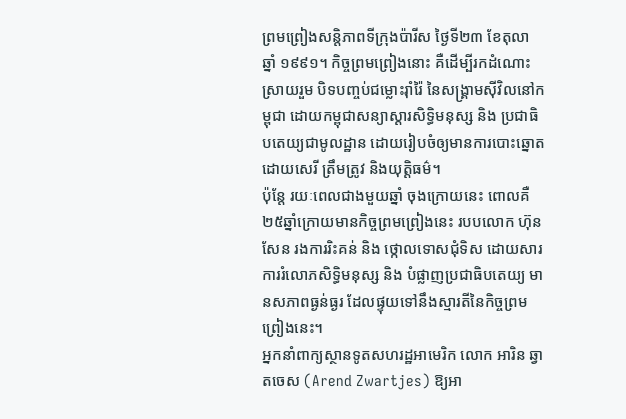ព្រមព្រៀងសន្តិភាពទីក្រុងប៉ារីស ថ្ងៃទី២៣ ខែតុលា ឆ្នាំ ១៩៩១។ កិច្ចព្រមព្រៀងនោះ គឺដើម្បីរកដំណោះស្រាយរួម បិទបញ្ចប់ជម្លោះរ៉ាំរ៉ៃ នៃសង្គ្រាមស៊ីវិលនៅកម្ពុជា ដោយកម្ពុជាសន្យាស្ដារសិទ្ធិមនុស្ស និង ប្រជាធិបតេយ្យជាមូលដ្ឋាន ដោយរៀបចំឲ្យមានការបោះឆ្នោត ដោយសេរី ត្រឹមត្រូវ និងយុត្តិធម៌។
ប៉ុន្តែ រយៈពេលជាងមួយឆ្នាំ ចុងក្រោយនេះ ពោលគឺ ២៥ឆ្នាំក្រោយមានកិច្ចព្រមព្រៀងនេះ របបលោក ហ៊ុន សែន រងការរិះគន់ និង ថ្កោលទោសជុំទិស ដោយសារការរំលោភសិទ្ធិមនុស្ស និង បំផ្លាញប្រជាធិបតេយ្យ មានសភាពធ្ងន់ធ្ងរ ដែលផ្ទុយទៅនឹងស្មារតីនៃកិច្ចព្រមព្រៀងនេះ។
អ្នកនាំពាក្យស្ថានទូតសហរដ្ឋអាមេរិក លោក អារិន ឆ្វាតចេស (Arend Zwartjes) ឱ្យអា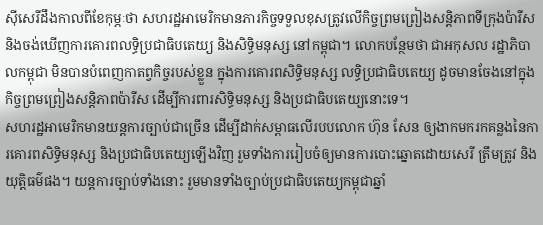ស៊ីសេរីដឹងកាលពីខែកុម្ភៈថា សហរដ្ឋអាមេរិកមានភារកិច្ចទទួលខុសត្រូវលើកិច្ចព្រមព្រៀងសន្តិភាពទីក្រុងប៉ារីស និងចង់ឃើញការគោរពលទ្ធិប្រជាធិបតេយ្យ និងសិទ្ធិមនុស្ស នៅកម្ពុជា។ លោកបន្ថែមថា ជាអកុសល រដ្ឋាភិបាលកម្ពុជា មិនបានបំពេញកាតព្វកិច្ចរបស់ខ្លួន ក្នុងការគោរពសិទ្ធិមនុស្ស លទ្ធិប្រជាធិបតេយ្យ ដូចមានចែងនៅក្នុងកិច្ចព្រមព្រៀងសន្តិភាពប៉ារីស ដើម្បីការពារសិទ្ធិមនុស្ស និងប្រជាធិបតេយ្យនោះទេ។
សហរដ្ឋអាមេរិកមានយន្តការច្បាប់ជាច្រើន ដើម្បីដាក់សម្ពាធលើរបបលោក ហ៊ុន សែន ឲ្យងាកមករកគន្លងនៃការគោរពសិទ្ធិមនុស្ស និងប្រជាធិបតេយ្យឡើងវិញ រួមទាំងការរៀបចំឲ្យមានការបោះឆ្នោតដោយសេរី ត្រឹមត្រូវ និងយុត្តិធម៌ផង។ យន្តការច្បាប់ទាំងនោះ រួមមានទាំងច្បាប់ប្រជាធិបតេយ្យកម្ពុជាឆ្នាំ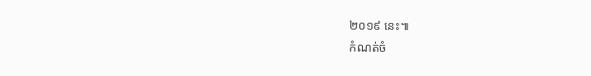២០១៩ នេះ៕
កំណត់ចំ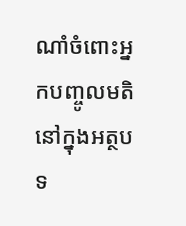ណាំចំពោះអ្នកបញ្ចូលមតិនៅក្នុងអត្ថបទ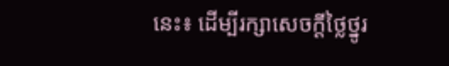នេះ៖ ដើម្បីរក្សាសេចក្ដីថ្លៃថ្នូរ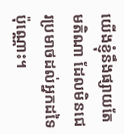យើងខ្ញុំនឹងផ្សាយតែមតិណា ដែលមិនជេរប្រមាថដល់អ្នកដទៃប៉ុណ្ណោះ។